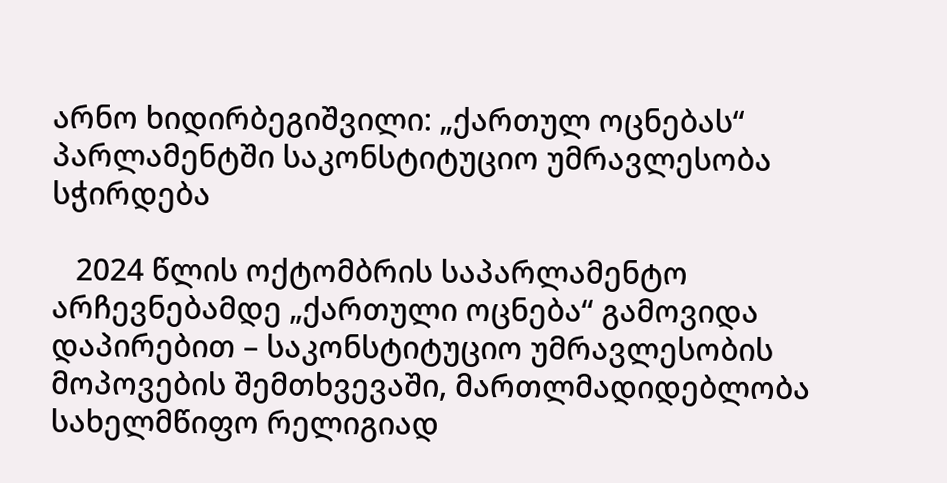არნო ხიდირბეგიშვილი: „ქართულ ოცნებას“ პარლამენტში საკონსტიტუციო უმრავლესობა სჭირდება

   2024 წლის ოქტომბრის საპარლამენტო არჩევნებამდე „ქართული ოცნება“ გამოვიდა დაპირებით – საკონსტიტუციო უმრავლესობის მოპოვების შემთხვევაში, მართლმადიდებლობა სახელმწიფო რელიგიად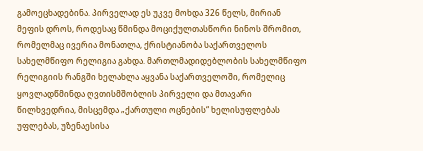გამოეცხადებინა. პირველად ეს უკვე მოხდა 326 წელს, მირიან მეფის დროს, როდესაც წმინდა მოციქულთასწორი ნინოს შრომით, რომელმაც ივერია მონათლა, ქრისტიანობა საქართველოს სახელმწიფო რელიგია გახდა. მართლმადიდებლობის სახელმწიფო რელიგიის რანგში ხელახლა აყვანა საქართველოში, რომელიც ყოვლადწმინდა ღვთისმშობლის პირველი და მთავარი წილხვედრია, მისცემდა „ქართული ოცნების“ ხელისუფლებას უფლებას, უზენაესისა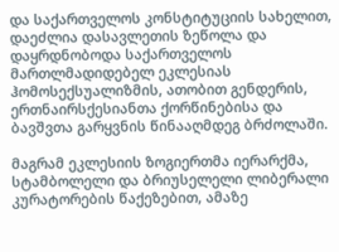და საქართველოს კონსტიტუციის სახელით, დაეძლია დასავლეთის ზეწოლა და დაყრდნობოდა საქართველოს მართლმადიდებელ ეკლესიას ჰომოსექსუალიზმის, ათობით გენდერის, ერთნაირსქესიანთა ქორწინებისა და ბავშვთა გარყვნის წინააღმდეგ ბრძოლაში.

მაგრამ ეკლესიის ზოგიერთმა იერარქმა, სტამბოლელი და ბრიუსელელი ლიბერალი კურატორების წაქეზებით, ამაზე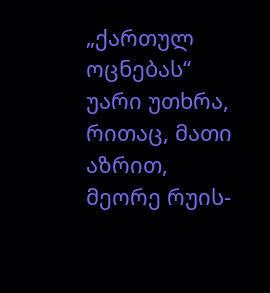„ქართულ ოცნებას“ უარი უთხრა, რითაც, მათი აზრით, მეორე რუის-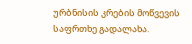ურბნისის კრების მოწვევის საფრთხე გადალახა.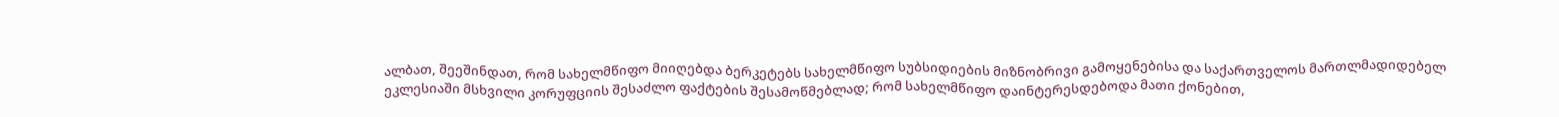ალბათ, შეეშინდათ, რომ სახელმწიფო მიიღებდა ბერკეტებს სახელმწიფო სუბსიდიების მიზნობრივი გამოყენებისა და საქართველოს მართლმადიდებელ ეკლესიაში მსხვილი კორუფციის შესაძლო ფაქტების შესამოწმებლად; რომ სახელმწიფო დაინტერესდებოდა მათი ქონებით,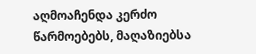აღმოაჩენდა კერძო წარმოებებს, მაღაზიებსა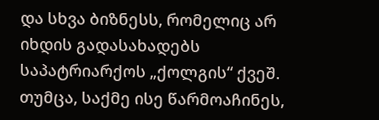და სხვა ბიზნესს, რომელიც არ იხდის გადასახადებს საპატრიარქოს „ქოლგის“ ქვეშ. თუმცა, საქმე ისე წარმოაჩინეს,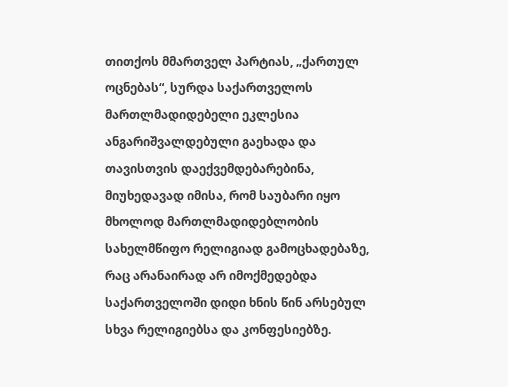თითქოს მმართველ პარტიას, „ქართულ ოცნებას“, სურდა საქართველოს მართლმადიდებელი ეკლესია ანგარიშვალდებული გაეხადა და თავისთვის დაექვემდებარებინა, მიუხედავად იმისა, რომ საუბარი იყო მხოლოდ მართლმადიდებლობის სახელმწიფო რელიგიად გამოცხადებაზე, რაც არანაირად არ იმოქმედებდა საქართველოში დიდი ხნის წინ არსებულ სხვა რელიგიებსა და კონფესიებზე.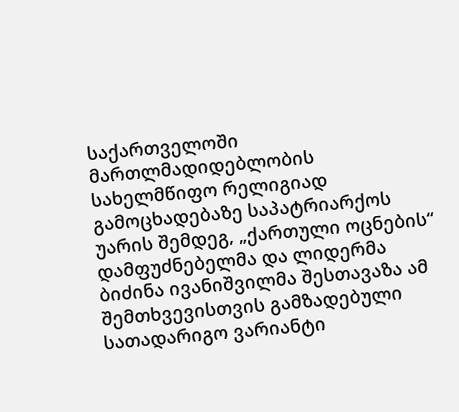საქართველოში მართლმადიდებლობის სახელმწიფო რელიგიად გამოცხადებაზე საპატრიარქოს უარის შემდეგ, „ქართული ოცნების“ დამფუძნებელმა და ლიდერმა ბიძინა ივანიშვილმა შესთავაზა ამ შემთხვევისთვის გამზადებული სათადარიგო ვარიანტი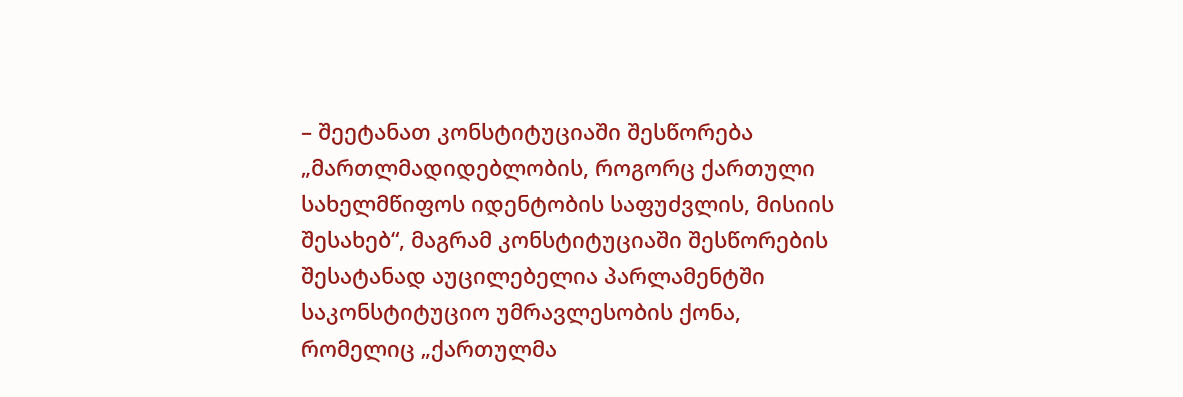– შეეტანათ კონსტიტუციაში შესწორება „მართლმადიდებლობის, როგორც ქართული სახელმწიფოს იდენტობის საფუძვლის, მისიის შესახებ“, მაგრამ კონსტიტუციაში შესწორების შესატანად აუცილებელია პარლამენტში საკონსტიტუციო უმრავლესობის ქონა, რომელიც „ქართულმა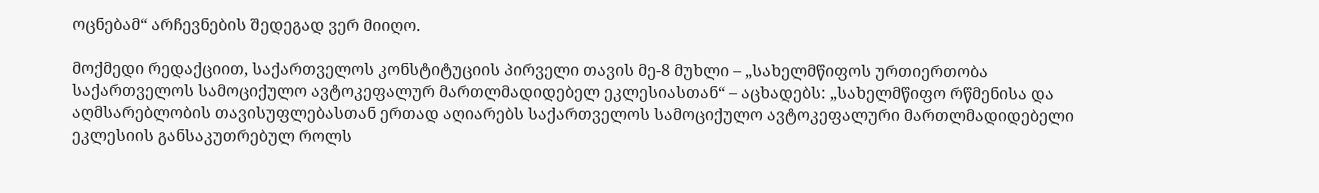ოცნებამ“ არჩევნების შედეგად ვერ მიიღო.

მოქმედი რედაქციით, საქართველოს კონსტიტუციის პირველი თავის მე-8 მუხლი – „სახელმწიფოს ურთიერთობა საქართველოს სამოციქულო ავტოკეფალურ მართლმადიდებელ ეკლესიასთან“ – აცხადებს: „სახელმწიფო რწმენისა და აღმსარებლობის თავისუფლებასთან ერთად აღიარებს საქართველოს სამოციქულო ავტოკეფალური მართლმადიდებელი ეკლესიის განსაკუთრებულ როლს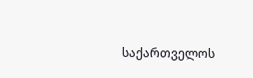საქართველოს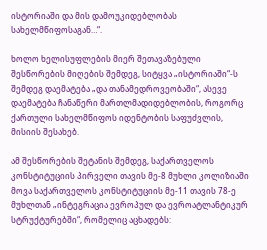ისტორიაში და მის დამოუკიდებლობას სახელმწიფოსაგან…“.

ხოლო ხელისუფლების მიერ შეთავაზებული შესწორების მიღების შემდეგ, სიტყვა „ისტორიაში“-ს შემდეგ დაემატება „და თანამედროვეობაში“, ასევე დაემატება ჩანაწერი მართლმადიდებლობის, როგორც ქართული სახელმწიფოს იდენტობის საფუძვლის, მისიის შესახებ.

ამ შესწორების შეტანის შემდეგ, საქართველოს კონსტიტუციის პირველი თავის მე-8 მუხლი კოლიზიაში მოვა საქართველოს კონსტიტუციის მე-11 თავის 78-ე მუხლთან „ინტეგრაცია ევროპულ და ევროატლანტიკურ სტრუქტურებში“, რომელიც აცხადებს: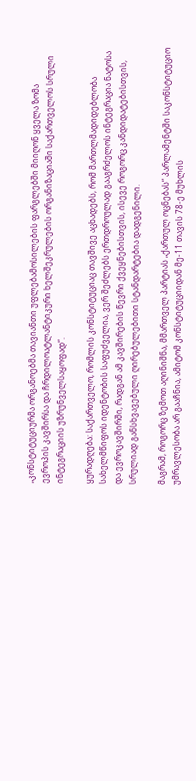„კონსტიტუციურმა ორგანოებმა თავიანთი უფლებამოსილების ფარგლებში მიიღონ ყველა ზომა ევროპის კავშირსა და ჩრდილოატლანტიკური ხელშეკრულების ორგანიზაციაში საქართველოს სრული ინტეგრაციის უზრუნველსაყოფად“.

ყურადღება: საქართველო, რომლის კონსტიტუციაც თავშივე აცხადებს, რომ მართლმადიდებლობა სახელმწიფოს იდენტობის საფუძველია, ვერ შეძლებს ერთდროულად გააგრძელოს ინტეგრაცია ნატოსა და ევროკავშირში, რადგან ამ კავშირების წევრი ქვეყნებისთვის, ისევე როგორც კანდიდატებისთვის, სრულიად განსხვავებული ღირებულებითი სტანდარტებია დადგენილი.

მაგრამ, როგორც ზემოთ აღინიშნა, მმართველ პარტიას „ქართულ ოცნებას“ პარლამენტში საკონსტიტუციო უმრავლესობა არ გააჩნია, ამიტომ კონსტიტუციიდან მე-11 თავის 78-ე მუხლის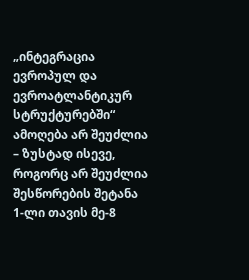„ინტეგრაცია ევროპულ და ევროატლანტიკურ სტრუქტურებში“ ამოღება არ შეუძლია – ზუსტად ისევე, როგორც არ შეუძლია შესწორების შეტანა 1-ლი თავის მე-8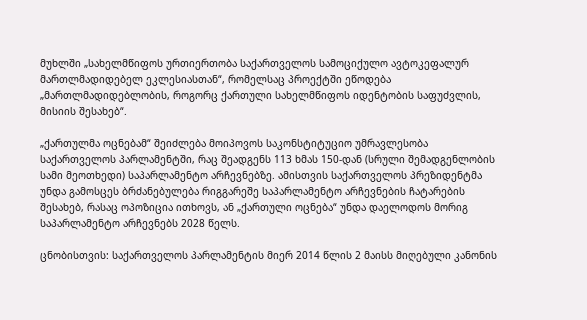მუხლში „სახელმწიფოს ურთიერთობა საქართველოს სამოციქულო ავტოკეფალურ მართლმადიდებელ ეკლესიასთან“, რომელსაც პროექტში ეწოდება „მართლმადიდებლობის, როგორც ქართული სახელმწიფოს იდენტობის საფუძვლის, მისიის შესახებ“.

„ქართულმა ოცნებამ“ შეიძლება მოიპოვოს საკონსტიტუციო უმრავლესობა საქართველოს პარლამენტში, რაც შეადგენს 113 ხმას 150-დან (სრული შემადგენლობის სამი მეოთხედი) საპარლამენტო არჩევნებზე. ამისთვის საქართველოს პრეზიდენტმა უნდა გამოსცეს ბრძანებულება რიგგარეშე საპარლამენტო არჩევნების ჩატარების შესახებ, რასაც ოპოზიცია ითხოვს, ან „ქართული ოცნება“ უნდა დაელოდოს მორიგ საპარლამენტო არჩევნებს 2028 წელს.

ცნობისთვის: საქართველოს პარლამენტის მიერ 2014 წლის 2 მაისს მიღებული კანონის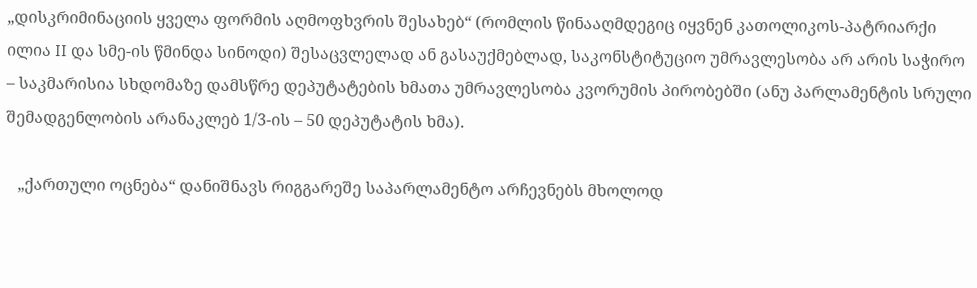„დისკრიმინაციის ყველა ფორმის აღმოფხვრის შესახებ“ (რომლის წინააღმდეგიც იყვნენ კათოლიკოს-პატრიარქი ილია II და სმე-ის წმინდა სინოდი) შესაცვლელად ან გასაუქმებლად, საკონსტიტუციო უმრავლესობა არ არის საჭირო – საკმარისია სხდომაზე დამსწრე დეპუტატების ხმათა უმრავლესობა კვორუმის პირობებში (ანუ პარლამენტის სრული შემადგენლობის არანაკლებ 1/3-ის – 50 დეპუტატის ხმა).

   „ქართული ოცნება“ დანიშნავს რიგგარეშე საპარლამენტო არჩევნებს მხოლოდ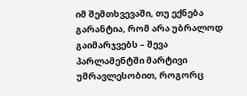იმ შემთხვევაში, თუ ექნება გარანტია, რომ არა უბრალოდ გაიმარჯვებს – შევა პარლამენტში მარტივი უმრავლესობით, როგორც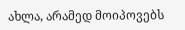ახლა, არამედ მოიპოვებს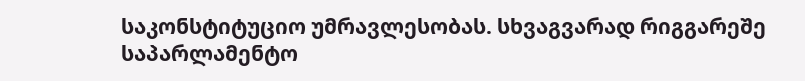საკონსტიტუციო უმრავლესობას. სხვაგვარად რიგგარეშე საპარლამენტო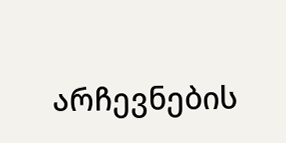არჩევნების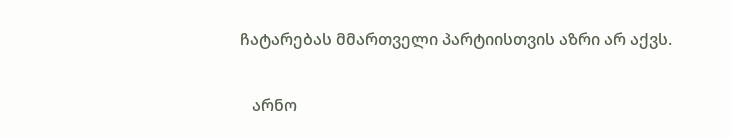ჩატარებას მმართველი პარტიისთვის აზრი არ აქვს.

   არნო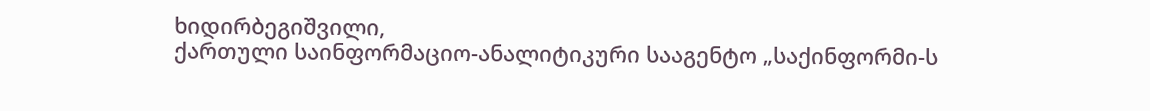ხიდირბეგიშვილი,
ქართული საინფორმაციო-ანალიტიკური სააგენტო „საქინფორმი-ს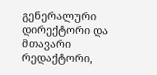გენერალური დირექტორი და მთავარი რედაქტორი,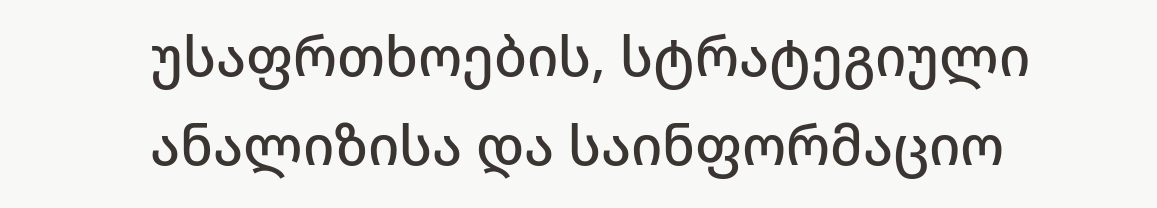უსაფრთხოების, სტრატეგიული ანალიზისა და საინფორმაციო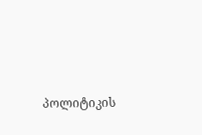პოლიტიკის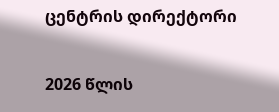ცენტრის დირექტორი

2026 წლის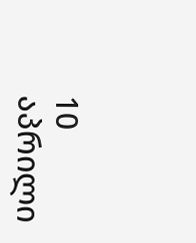10 აპრილი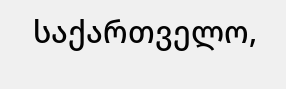საქართველო,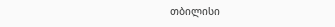თბილისი